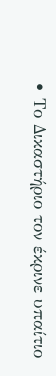• Το Δικαστήριο τον έκρινε υπαίτιο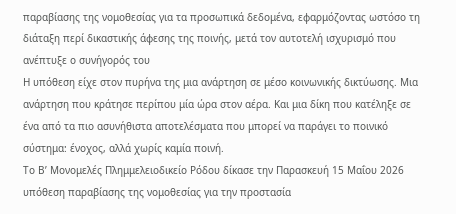παραβίασης της νομοθεσίας για τα προσωπικά δεδομένα, εφαρμόζοντας ωστόσο τη διάταξη περί δικαστικής άφεσης της ποινής, μετά τον αυτοτελή ισχυρισμό που ανέπτυξε ο συνήγορός του
Η υπόθεση είχε στον πυρήνα της μια ανάρτηση σε μέσο κοινωνικής δικτύωσης. Μια ανάρτηση που κράτησε περίπου μία ώρα στον αέρα. Και μια δίκη που κατέληξε σε ένα από τα πιο ασυνήθιστα αποτελέσματα που μπορεί να παράγει το ποινικό σύστημα: ένοχος, αλλά χωρίς καμία ποινή.
Το Β’ Μονομελές Πλημμελειοδικείο Ρόδου δίκασε την Παρασκευή 15 Μαΐου 2026 υπόθεση παραβίασης της νομοθεσίας για την προστασία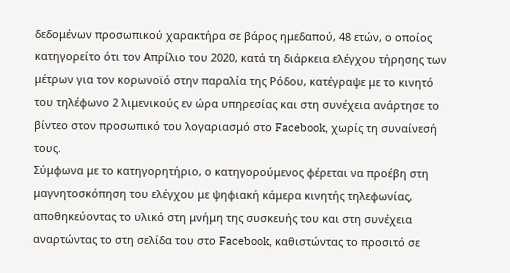δεδομένων προσωπικού χαρακτήρα σε βάρος ημεδαπού, 48 ετών, ο οποίος κατηγορείτο ότι τον Απρίλιο του 2020, κατά τη διάρκεια ελέγχου τήρησης των μέτρων για τον κορωνοϊό στην παραλία της Ρόδου, κατέγραψε με το κινητό του τηλέφωνο 2 λιμενικούς εν ώρα υπηρεσίας και στη συνέχεια ανάρτησε το βίντεο στον προσωπικό του λογαριασμό στο Facebook, χωρίς τη συναίνεσή τους.
Σύμφωνα με το κατηγορητήριο, ο κατηγορούμενος φέρεται να προέβη στη μαγνητοσκόπηση του ελέγχου με ψηφιακή κάμερα κινητής τηλεφωνίας, αποθηκεύοντας το υλικό στη μνήμη της συσκευής του και στη συνέχεια αναρτώντας το στη σελίδα του στο Facebook, καθιστώντας το προσιτό σε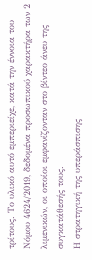τρίτους. Το υλικό αυτό εμπεριείχε, κατά την έννοια του Νόμου 4624/2019, δεδομένα προσωπικού χαρακτήρα των 2 λιμενικών, οι οποίοι εμφανίζονταν στο βίντεο άνευ της συγκατάθεσής τους.
Η στρατηγική της υπεράσπισης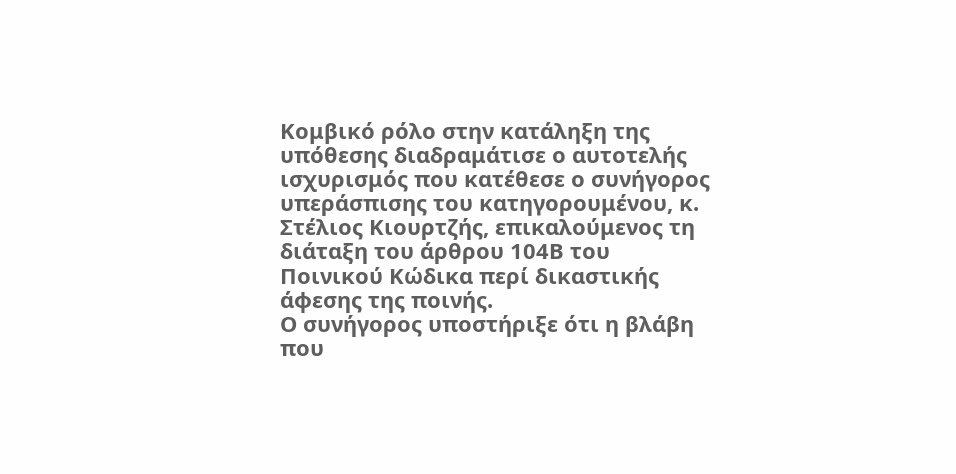Κομβικό ρόλο στην κατάληξη της υπόθεσης διαδραμάτισε ο αυτοτελής ισχυρισμός που κατέθεσε ο συνήγορος υπεράσπισης του κατηγορουμένου, κ. Στέλιος Κιουρτζής, επικαλούμενος τη διάταξη του άρθρου 104Β του Ποινικού Κώδικα περί δικαστικής άφεσης της ποινής.
Ο συνήγορος υποστήριξε ότι η βλάβη που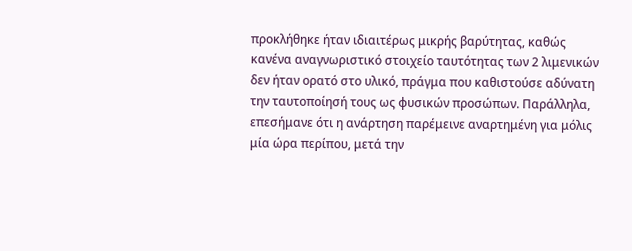προκλήθηκε ήταν ιδιαιτέρως μικρής βαρύτητας, καθώς κανένα αναγνωριστικό στοιχείο ταυτότητας των 2 λιμενικών δεν ήταν ορατό στο υλικό, πράγμα που καθιστούσε αδύνατη την ταυτοποίησή τους ως φυσικών προσώπων. Παράλληλα, επεσήμανε ότι η ανάρτηση παρέμεινε αναρτημένη για μόλις μία ώρα περίπου, μετά την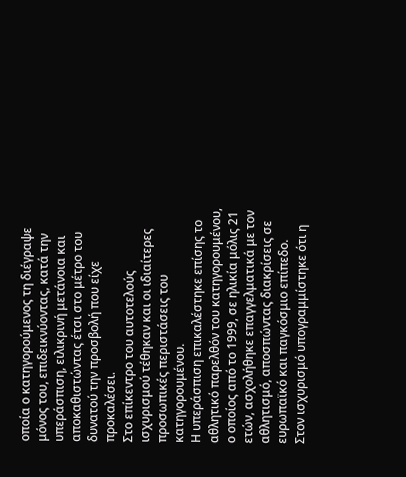οποία ο κατηγορούμενος τη διέγραψε μόνος του, επιδεικνύοντας, κατά την υπεράσπιση, ειλικρινή μετάνοια και αποκαθιστώντας έτσι στο μέτρο του δυνατού την προσβολή που είχε προκαλέσει.
Στο επίκεντρο του αυτοτελούς ισχυρισμού τέθηκαν και οι ιδιαίτερες προσωπικές περιστάσεις του κατηγορουμένου.
Η υπεράσπιση επικαλέστηκε επίσης το αθλητικό παρελθόν του κατηγορουμένου, ο οποίος από το 1999, σε ηλικία μόλις 21 ετών, ασχολήθηκε επαγγελματικά με τον αθλητισμό, αποσπώντας διακρίσεις σε ευρωπαϊκό και παγκόσμιο επίπεδο.
Στον ισχυρισμό υπογραμμίστηκε ότι η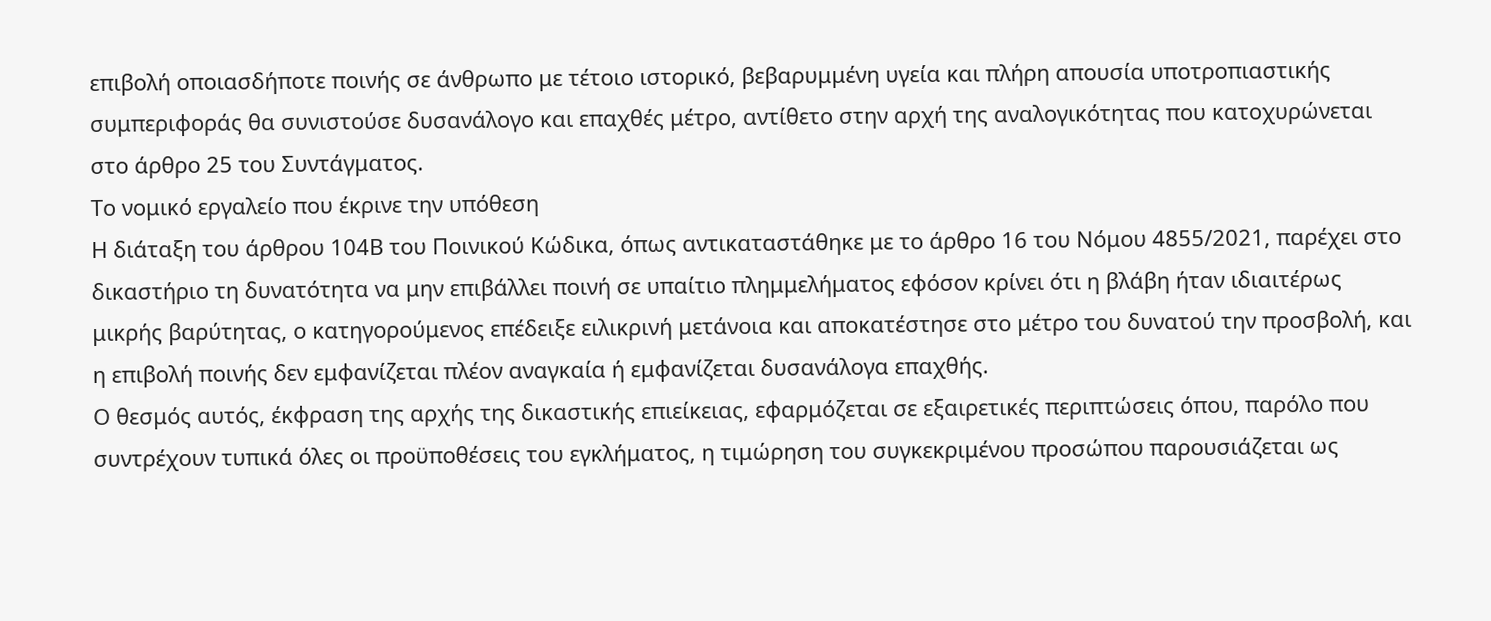επιβολή οποιασδήποτε ποινής σε άνθρωπο με τέτοιο ιστορικό, βεβαρυμμένη υγεία και πλήρη απουσία υποτροπιαστικής συμπεριφοράς θα συνιστούσε δυσανάλογο και επαχθές μέτρο, αντίθετο στην αρχή της αναλογικότητας που κατοχυρώνεται στο άρθρο 25 του Συντάγματος.
Το νομικό εργαλείο που έκρινε την υπόθεση
Η διάταξη του άρθρου 104Β του Ποινικού Κώδικα, όπως αντικαταστάθηκε με το άρθρο 16 του Νόμου 4855/2021, παρέχει στο δικαστήριο τη δυνατότητα να μην επιβάλλει ποινή σε υπαίτιο πλημμελήματος εφόσον κρίνει ότι η βλάβη ήταν ιδιαιτέρως μικρής βαρύτητας, ο κατηγορούμενος επέδειξε ειλικρινή μετάνοια και αποκατέστησε στο μέτρο του δυνατού την προσβολή, και η επιβολή ποινής δεν εμφανίζεται πλέον αναγκαία ή εμφανίζεται δυσανάλογα επαχθής.
Ο θεσμός αυτός, έκφραση της αρχής της δικαστικής επιείκειας, εφαρμόζεται σε εξαιρετικές περιπτώσεις όπου, παρόλο που συντρέχουν τυπικά όλες οι προϋποθέσεις του εγκλήματος, η τιμώρηση του συγκεκριμένου προσώπου παρουσιάζεται ως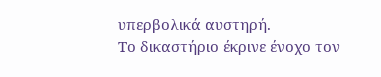υπερβολικά αυστηρή.
Το δικαστήριο έκρινε ένοχο τον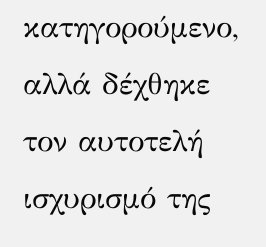κατηγορούμενο, αλλά δέχθηκε τον αυτοτελή ισχυρισμό της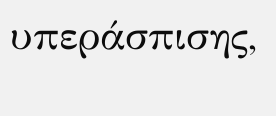υπεράσπισης,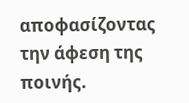αποφασίζοντας την άφεση της ποινής.